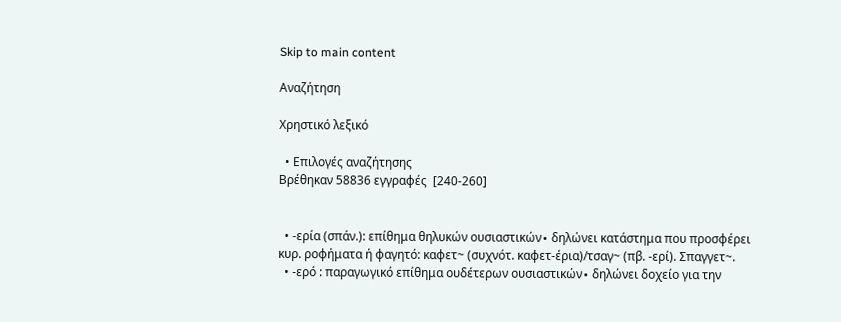Skip to main content

Αναζήτηση

Χρηστικό λεξικό

  • Επιλογές αναζήτησης
Βρέθηκαν 58836 εγγραφές  [240-260]


  • -ερία (σπάν.): επίθημα θηλυκών ουσιαστικών∙ δηλώνει κατάστημα που προσφέρει κυρ. ροφήματα ή φαγητό: καφετ~ (συχνότ. καφετ-έρια)/τσαγ~ (πβ. -ερί). Σπαγγετ~.
  • -ερό : παραγωγικό επίθημα ουδέτερων ουσιαστικών∙ δηλώνει δοχείο για την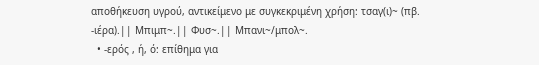αποθήκευση υγρού, αντικείμενο με συγκεκριμένη χρήση: τσαγ(ι)~ (πβ. -ιέρα).|| Mπιμπ~.|| Φυσ~.|| Μπανι~/μπολ~.
  • -ερός , ή, ό: επίθημα για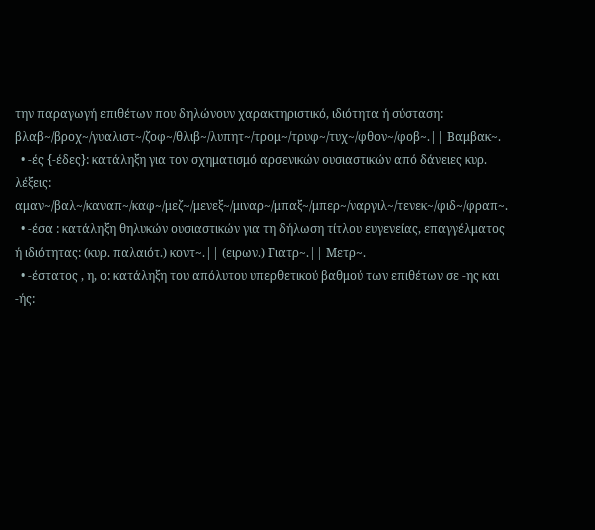την παραγωγή επιθέτων που δηλώνουν χαρακτηριστικό, ιδιότητα ή σύσταση: βλαβ~/βροχ~/γυαλιστ~/ζοφ~/θλιβ~/λυπητ~/τρομ~/τρυφ~/τυχ~/φθον~/φοβ~.|| Bαμβακ~.
  • -ές {-έδες}: κατάληξη για τον σχηματισμό αρσενικών ουσιαστικών από δάνειες κυρ. λέξεις: αμαν~/βαλ~/καναπ~/καφ~/μεζ~/μενεξ~/μιναρ~/μπαξ~/μπερ~/ναργιλ~/τενεκ~/φιδ~/φραπ~.
  • -έσα : κατάληξη θηλυκών ουσιαστικών για τη δήλωση τίτλου ευγενείας, επαγγέλματος ή ιδιότητας: (κυρ. παλαιότ.) κοντ~.|| (ειρων.) Γιατρ~.|| Mετρ~.
  • -έστατος , η, ο: κατάληξη του απόλυτου υπερθετικού βαθμού των επιθέτων σε -ης και -ής: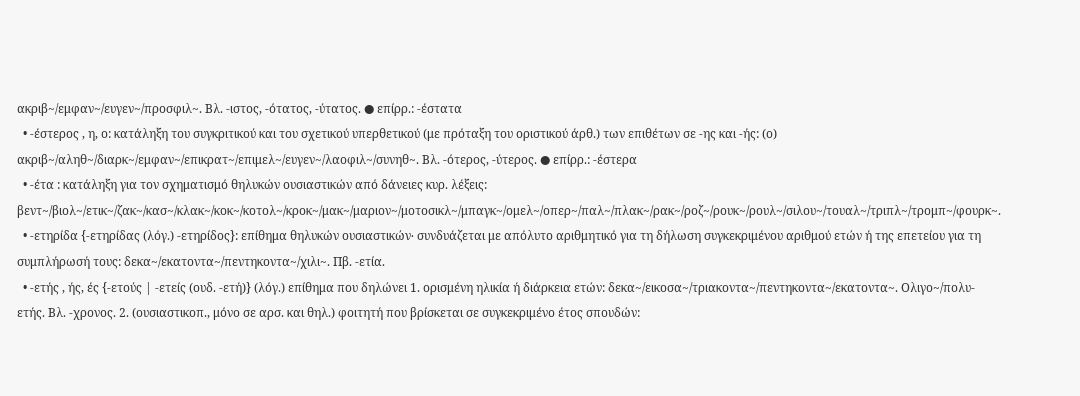ακριβ~/εμφαν~/ευγεν~/προσφιλ~. Βλ. -ιστος, -ότατος, -ύτατος. ● επίρρ.: -έστατα
  • -έστερος , η, ο: κατάληξη του συγκριτικού και του σχετικού υπερθετικού (με πρόταξη του οριστικού άρθ.) των επιθέτων σε -ης και -ής: (ο) ακριβ~/αληθ~/διαρκ~/εμφαν~/επικρατ~/επιμελ~/ευγεν~/λαοφιλ~/συνηθ~. Βλ. -ότερος, -ύτερος. ● επίρρ.: -έστερα
  • -έτα : κατάληξη για τον σχηματισμό θηλυκών ουσιαστικών από δάνειες κυρ. λέξεις: βεντ~/βιολ~/ετικ~/ζακ~/κασ~/κλακ~/κοκ~/κοτολ~/κροκ~/μακ~/μαριον~/μοτοσικλ~/μπαγκ~/ομελ~/οπερ~/παλ~/πλακ~/ρακ~/ροζ~/ρουκ~/ρουλ~/σιλου~/τουαλ~/τριπλ~/τρομπ~/φουρκ~.
  • -ετηρίδα {-ετηρίδας (λόγ.) -ετηρίδος}: επίθημα θηλυκών ουσιαστικών∙ συνδυάζεται με απόλυτο αριθμητικό για τη δήλωση συγκεκριμένου αριθμού ετών ή της επετείου για τη συμπλήρωσή τους: δεκα~/εκατοντα~/πεντηκοντα~/χιλι~. Πβ. -ετία.
  • -ετής , ής, ές {-ετούς | -ετείς (ουδ. -ετή)} (λόγ.) επίθημα που δηλώνει 1. ορισμένη ηλικία ή διάρκεια ετών: δεκα~/εικοσα~/τριακοντα~/πεντηκοντα~/εκατοντα~. Ολιγο~/πολυ-ετής. Βλ. -χρονος. 2. (ουσιαστικοπ., μόνο σε αρσ. και θηλ.) φοιτητή που βρίσκεται σε συγκεκριμένο έτος σπουδών: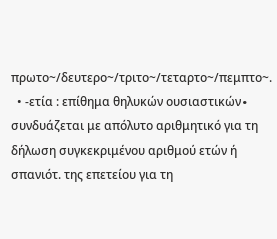πρωτο~/δευτερο~/τριτο~/τεταρτο~/πεμπτο~.
  • -ετία : επίθημα θηλυκών ουσιαστικών∙ συνδυάζεται με απόλυτο αριθμητικό για τη δήλωση συγκεκριμένου αριθμού ετών ή σπανιότ. της επετείου για τη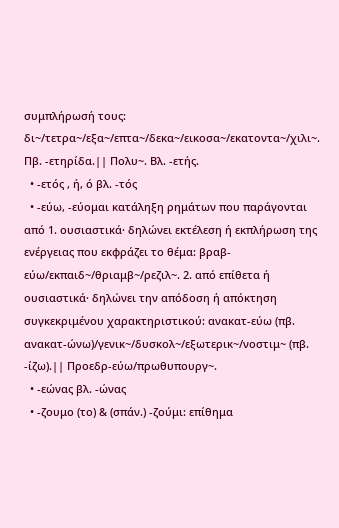συμπλήρωσή τους: δι~/τετρα~/εξα~/επτα~/δεκα~/εικοσα~/εκατοντα~/χιλι~. Πβ. -ετηρίδα.|| Πολυ~. Βλ. -ετής.
  • -ετός , ή, ό βλ. -τός
  • -εύω, -εύομαι κατάληξη ρημάτων που παράγονται από 1. ουσιαστικά· δηλώνει εκτέλεση ή εκπλήρωση της ενέργειας που εκφράζει το θέμα: βραβ-εύω/εκπαιδ~/θριαμβ~/ρεζιλ~. 2. από επίθετα ή ουσιαστικά· δηλώνει την απόδοση ή απόκτηση συγκεκριμένου χαρακτηριστικού: ανακατ-εύω (πβ. ανακατ-ώνω)/γενικ~/δυσκολ~/εξωτερικ~/νοστιμ~ (πβ. -ίζω).|| Προεδρ-εύω/πρωθυπουργ~.
  • -εώνας βλ. -ώνας
  • -ζουμο (το) & (σπάν.) -ζούμι: επίθημα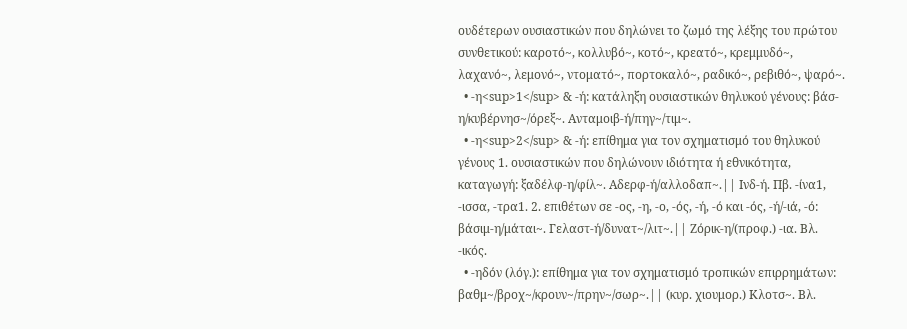ουδέτερων ουσιαστικών που δηλώνει το ζωμό της λέξης του πρώτου συνθετικού: καροτό~, κολλυβό~, κοτό~, κρεατό~, κρεμμυδό~, λαχανό~, λεμονό~, ντοματό~, πορτοκαλό~, ραδικό~, ρεβιθό~, ψαρό~.
  • -η<sup>1</sup> & -ή: κατάληξη ουσιαστικών θηλυκού γένους: βάσ-η/κυβέρνησ~/όρεξ~. Ανταμοιβ-ή/πηγ~/τιμ~.
  • -η<sup>2</sup> & -ή: επίθημα για τον σχηματισμό του θηλυκού γένους 1. ουσιαστικών που δηλώνουν ιδιότητα ή εθνικότητα, καταγωγή: ξαδέλφ-η/φίλ~. Αδερφ-ή/αλλοδαπ~.|| Ινδ-ή. Πβ. -ίνα1, -ισσα, -τρα1. 2. επιθέτων σε -ος, -η, -ο, -ός, -ή, -ό και -ός, -ή/-ιά, -ό: βάσιμ-η/μάται~. Γελαστ-ή/δυνατ~/λιτ~.|| Ζόρικ-η/(προφ.) -ια. Βλ. -ικός.
  • -ηδόν (λόγ.): επίθημα για τον σχηματισμό τροπικών επιρρημάτων: βαθμ~/βροχ~/κρουν~/πρην~/σωρ~.|| (κυρ. χιουμορ.) Κλοτσ~. Βλ.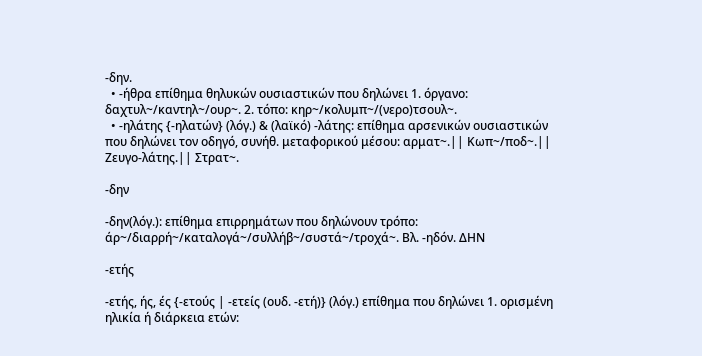-δην.
  • -ήθρα επίθημα θηλυκών ουσιαστικών που δηλώνει 1. όργανο: δαχτυλ~/καντηλ~/ουρ~. 2. τόπο: κηρ~/κολυμπ~/(νερο)τσουλ~.
  • -ηλάτης {-ηλατών} (λόγ.) & (λαϊκό) -λάτης: επίθημα αρσενικών ουσιαστικών που δηλώνει τον οδηγό, συνήθ. μεταφορικού μέσου: αρματ~.|| Κωπ~/ποδ~.|| Ζευγο-λάτης.|| Στρατ~.

-δην

-δην(λόγ.): επίθημα επιρρημάτων που δηλώνουν τρόπο: άρ~/διαρρή~/καταλογά~/συλλήβ~/συστά~/τροχά~. Βλ. -ηδόν. ΔΗΝ

-ετής

-ετής, ής, ές {-ετούς | -ετείς (ουδ. -ετή)} (λόγ.) επίθημα που δηλώνει 1. ορισμένη ηλικία ή διάρκεια ετών: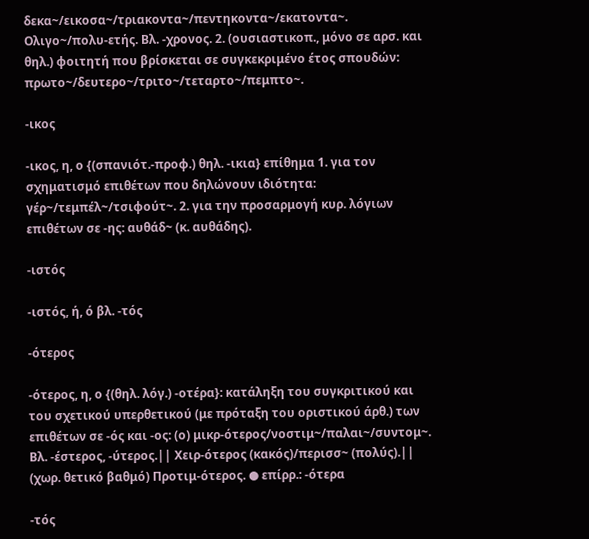δεκα~/εικοσα~/τριακοντα~/πεντηκοντα~/εκατοντα~. Ολιγο~/πολυ-ετής. Βλ. -χρονος. 2. (ουσιαστικοπ., μόνο σε αρσ. και θηλ.) φοιτητή που βρίσκεται σε συγκεκριμένο έτος σπουδών: πρωτο~/δευτερο~/τριτο~/τεταρτο~/πεμπτο~.

-ικος

-ικος, η, ο {(σπανιότ.-προφ.) θηλ. -ικια} επίθημα 1. για τον σχηματισμό επιθέτων που δηλώνουν ιδιότητα: γέρ~/τεμπέλ~/τσιφούτ~. 2. για την προσαρμογή κυρ. λόγιων επιθέτων σε -ης: αυθάδ~ (κ. αυθάδης).

-ιστός

-ιστός, ή, ό βλ. -τός

-ότερος

-ότερος, η, ο {(θηλ. λόγ.) -οτέρα}: κατάληξη του συγκριτικού και του σχετικού υπερθετικού (με πρόταξη του οριστικού άρθ.) των επιθέτων σε -ός και -ος: (ο) μικρ-ότερος/νοστιμ~/παλαι~/συντομ~. Βλ. -έστερος, -ύτερος.|| Χειρ-ότερος (κακός)/περισσ~ (πολύς).|| (χωρ. θετικό βαθμό) Προτιμ-ότερος. ● επίρρ.: -ότερα

-τός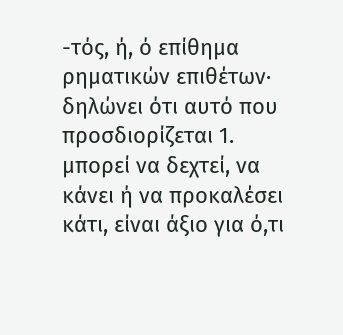-τός, ή, ό επίθημα ρηματικών επιθέτων∙ δηλώνει ότι αυτό που προσδιορίζεται 1. μπορεί να δεχτεί, να κάνει ή να προκαλέσει κάτι, είναι άξιο για ό,τι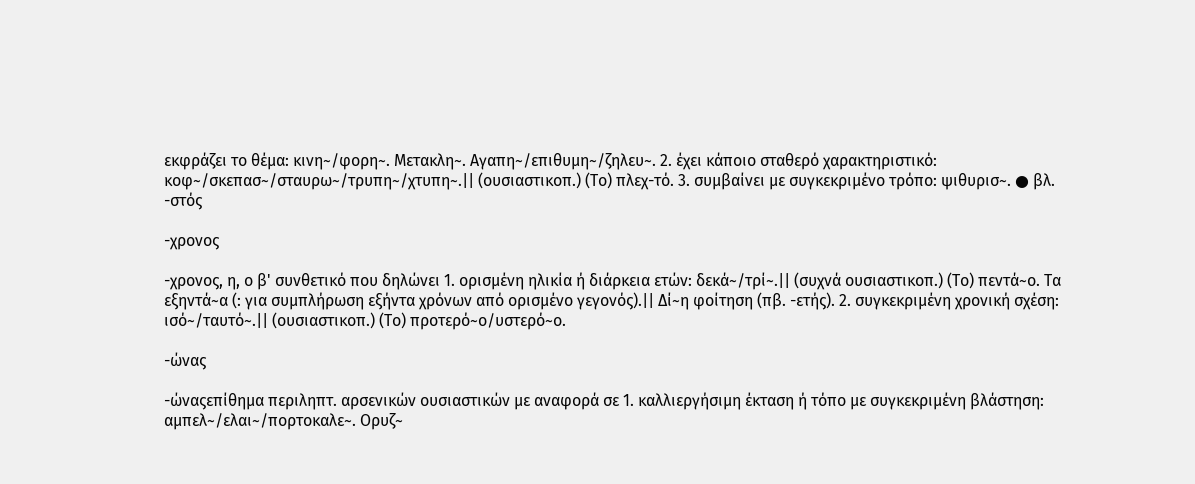εκφράζει το θέμα: κινη~/φορη~. Mετακλη~. Αγαπη~/επιθυμη~/ζηλευ~. 2. έχει κάποιο σταθερό χαρακτηριστικό: κοφ~/σκεπασ~/σταυρω~/τρυπη~/χτυπη~.|| (ουσιαστικοπ.) (Το) πλεχ-τό. 3. συμβαίνει με συγκεκριμένο τρόπο: ψιθυρισ~. ● βλ. -στός

-χρονος

-χρονος, η, ο β' συνθετικό που δηλώνει 1. ορισμένη ηλικία ή διάρκεια ετών: δεκά~/τρί~.|| (συχνά ουσιαστικοπ.) (Το) πεντά~ο. Τα εξηντά~α (: για συμπλήρωση εξήντα χρόνων από ορισμένο γεγονός).|| Δί~η φοίτηση (πβ. -ετής). 2. συγκεκριμένη χρονική σχέση: ισό~/ταυτό~.|| (ουσιαστικοπ.) (Το) προτερό~ο/υστερό~ο.

-ώνας

-ώναςεπίθημα περιληπτ. αρσενικών ουσιαστικών με αναφορά σε 1. καλλιεργήσιμη έκταση ή τόπο με συγκεκριμένη βλάστηση: αμπελ~/ελαι~/πορτοκαλε~. Ορυζ~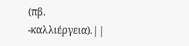(πβ. -καλλιέργεια).||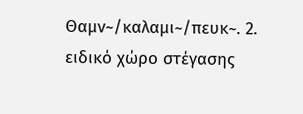Θαμν~/καλαμι~/πευκ~. 2. ειδικό χώρο στέγασης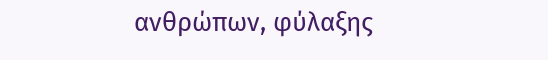ανθρώπων, φύλαξης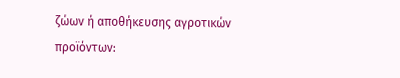ζώων ή αποθήκευσης αγροτικών προϊόντων: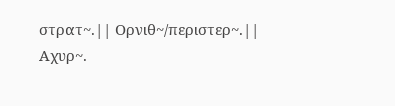στρατ~.|| Ορνιθ~/περιστερ~.|| Αχυρ~.